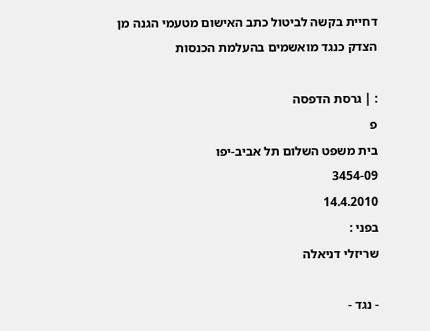דחיית בקשה לביטול כתב האישום מטעמי הגנה מן הצדק כנגד מואשמים בהעלמת הכנסות

: | גרסת הדפסה
פ
בית משפט השלום תל אביב-יפו
3454-09
14.4.2010
בפני :
שריזלי דניאלה

- נגד -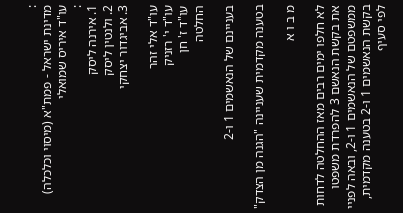:
מדינת ישראל - פמת"א (מיסוי וכלכלה)
עו"ד איריס שמואלי
:
1. אירנה ליסק
2. ולנטין ליסק
3. אביגדור יצחקי

עו"ד אלי זהר
עו"ד י' רזניק
עו"ד ז' חן
החלטה

בעניינם של הנאשמים 1 ו-2

בטענה מקדמית שעניינה "הגנה מן הצדק"

מ ב ו א

לא חלפו ימים רבים מאז ההחלטה לדחות את בקשת הנאשם 3 להפרדת משפטו ממשפטם של הנאשמים 1 ו-2, ובאה לפניי בקשת הנאשמים 1 ו-2 בטענה מקדמית, לפי סעיף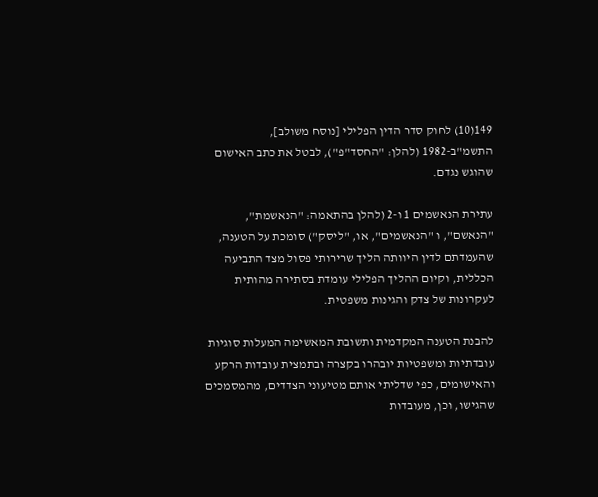149(10) לחוק סדר הדין הפלילי [נוסח משולב], התשמ"ב-1982 (להלן: "החסד"פ"), לבטל את כתב האישום שהוגש נגדם.

עתירת הנאשמים 1 ו-2 (להלן בהתאמה: "הנאשמת", "הנאשם", ו "הנאשמים", או, "ליסק") סומכת על הטענה, שהעמדתם לדין היוותה הליך שרירותי פסול מצד התביעה הכללית, וקיום ההליך הפלילי עומדת בסתירה מהותית לעקרונות של צדק והגינות משפטית.

להבנת הטענה המקדמית ותשובת המאשימה המעלות סוגיות עובדתיות ומשפטיות יובהרו בקצרה ובתמצית עובדות הרקע והאישומים, כפי שדליתי אותם מטיעוני הצדדים, מהמסמכים שהגישו, וכן, מעובדות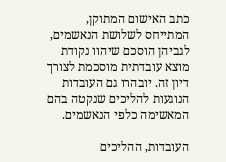כתב האישום המתוקן, המתייחס לשלושת הנאשמים, לגביהן הוסכם שיהוו נקודת מוצא עובדתית מוסכמת לצורך דיון זה. יובהרו גם העובדות הנוגעות להליכים שנקטה בהם המאשימה כלפי הנאשמים.

העובדות, ההליכים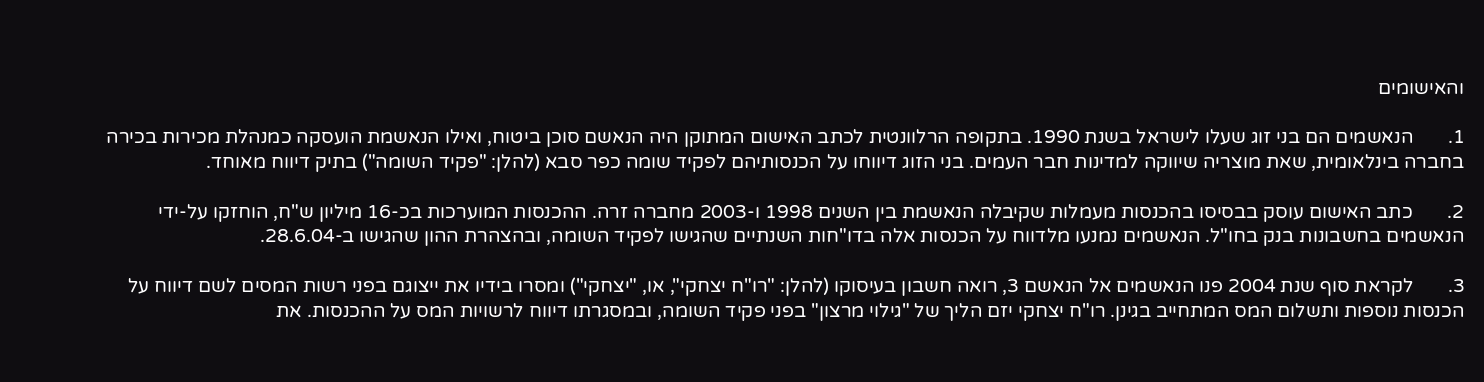והאישומים

1.       הנאשמים הם בני זוג שעלו לישראל בשנת 1990. בתקופה הרלוונטית לכתב האישום המתוקן היה הנאשם סוכן ביטוח, ואילו הנאשמת הועסקה כמנהלת מכירות בכירה בחברה בינלאומית, שאת מוצריה שיווקה למדינות חבר העמים. בני הזוג דיווחו על הכנסותיהם לפקיד שומה כפר סבא (להלן: "פקיד השומה") בתיק דיווח מאוחד.

2.       כתב האישום עוסק בבסיסו בהכנסות מעמלות שקיבלה הנאשמת בין השנים 1998 ו-2003 מחברה זרה. ההכנסות המוערכות בכ-16 מיליון ש"ח, הוחזקו על-ידי הנאשמים בחשבונות בנק בחו"ל. הנאשמים נמנעו מלדווח על הכנסות אלה בדו"חות השנתיים שהגישו לפקיד השומה, ובהצהרת ההון שהגישו ב-28.6.04.

3.       לקראת סוף שנת 2004 פנו הנאשמים אל הנאשם 3, רואה חשבון בעיסוקו (להלן: "רו"ח יצחקי", או, "יצחקי") ומסרו בידיו את ייצוגם בפני רשות המסים לשם דיווח על הכנסות נוספות ותשלום המס המתחייב בגינן. רו"ח יצחקי יזם הליך של "גילוי מרצון" בפני פקיד השומה, ובמסגרתו דיווח לרשויות המס על ההכנסות. את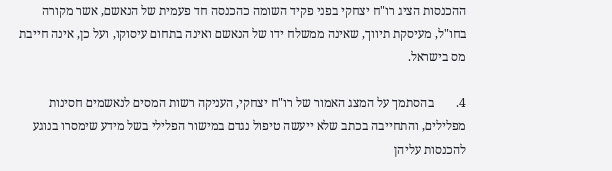ההכנסות הציג רו"ח יצחקי בפני פקיד השומה כהכנסה חד פעמית של הנאשם, אשר מקורה בחו"ל, מעיסקת תיווך, שאינה ממשלח ידו של הנאשם ואינה בתחום עיסוקו, ועל כן, אינה חייבת מס בישראל.

4.       בהסתמך על המצג האמור של רו"ח יצחקי, העניקה רשות המסים לנאשמים חסינות מפלילים, והתחייבה בכתב שלא ייעשה טיפול נגדם במישור הפלילי בשל מידע שימסרו בנוגע להכנסות עליהן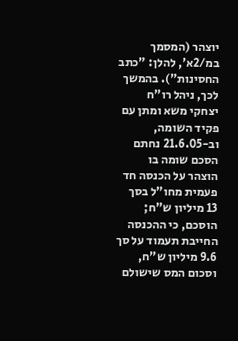יוצהר (המסמך במ/2א', להלן: "כתב החסינות"). בהמשך לכך, ניהל רו"ח יצחקי משא ומתן עם פקיד השומה, וב-21.6.05 נחתם הסכם שומה בו הוצהר על הכנסה חד פעמית מחו"ל בסך 13 מיליון ש"ח; הוסכם, כי ההכנסה החייבת תעמוד על סך 9.6 מיליון ש"ח, וסכום המס שישולם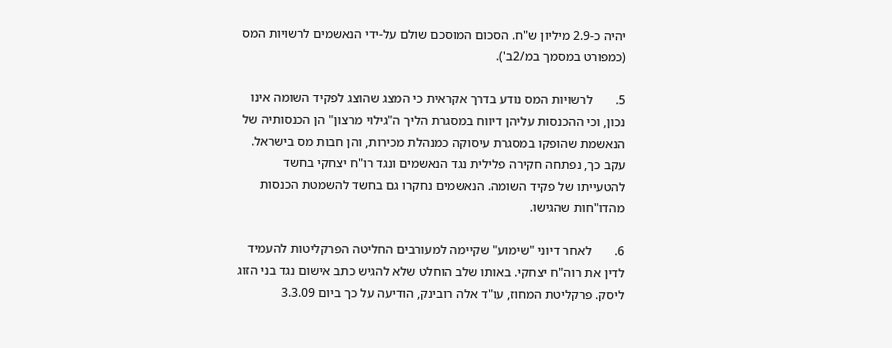יהיה כ-2.9 מיליון ש"ח. הסכום המוסכם שולם על-ידי הנאשמים לרשויות המס (כמפורט במסמך במ/2ב').

5.       לרשויות המס נודע בדרך אקראית כי המצג שהוצג לפקיד השומה אינו נכון, וכי ההכנסות עליהן דיווח במסגרת הליך ה"גילוי מרצון" הן הכנסותיה של הנאשמת שהופקו במסגרת עיסוקה כמנהלת מכירות, והן חבות מס בישראל. עקב כך, נפתחה חקירה פלילית נגד הנאשמים ונגד רו"ח יצחקי בחשד להטעייתו של פקיד השומה. הנאשמים נחקרו גם בחשד להשמטת הכנסות מהדו"חות שהגישו.

6.       לאחר דיוני "שימוע" שקיימה למעורבים החליטה הפרקליטות להעמיד לדין את רוה"ח יצחקי. באותו שלב הוחלט שלא להגיש כתב אישום נגד בני הזוג ליסק. פרקליטת המחוז, עו"ד אלה רובינק, הודיעה על כך ביום 3.3.09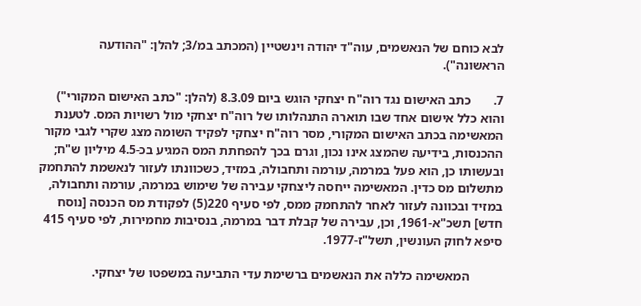לבא כוחם של הנאשמים, עוה"ד יהודה וינשטיין (המכתב במ/3; להלן: "ההודעה הראשונה").

7.       כתב האישום נגד רוה"ח יצחקי הוגש ביום 8.3.09 (להלן: "כתב האישום המקורי") והוא כלל אישום אחד שבו תוארה התנהלותו של רוה"ח יצחקי מול רשויות המס. לטענת המאשימה בכתב האישום המקורי, מסר רוה"ח יצחקי לפקיד השומה מצג שקרי לגבי מקור ההכנסות, בידיעה שהמצג אינו נכון, וגרם בכך להפחתת המס המגיע בכ-4.5 מיליון ש"ח; ובעשותו כן, הוא פעל במרמה, עורמה ותחבולה, במזיד, כשכוונתו לעזור לנאשמת להתחמק מתשלום מס כדין. המאשימה ייחסה ליצחקי עבירה של שימוש במרמה, עורמה ותחבולה, במזיד ובכוונה לעזור לאחר להתחמק ממס, לפי סעיף 220(5) לפקודת מס הכנסה [נוסח חדש] תשכ"א-1961, וכן, עבירה של קבלת דבר במרמה, בנסיבות מחמירות, לפי סעיף 415 סיפא לחוק העונשין, תשל"ז-1977.

          המאשימה כללה את הנאשמים ברשימת עדי התביעה במשפטו של יצחקי.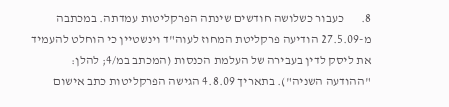8.       כעבור כשלושה חודשים שינתה הפרקליטות עמדתה. במכתבה מ-27.5.09 הודיעה פרקליטת המחוז לעוה"ד וינשטיין כי הוחלט להעמיד את ליסק לדין בעבירה של העלמת הכנסות (המכתב במ/4; להלן: "ההודעה השניה"). בתאריך 4.8.09 הגישה הפרקליטות כתב אישום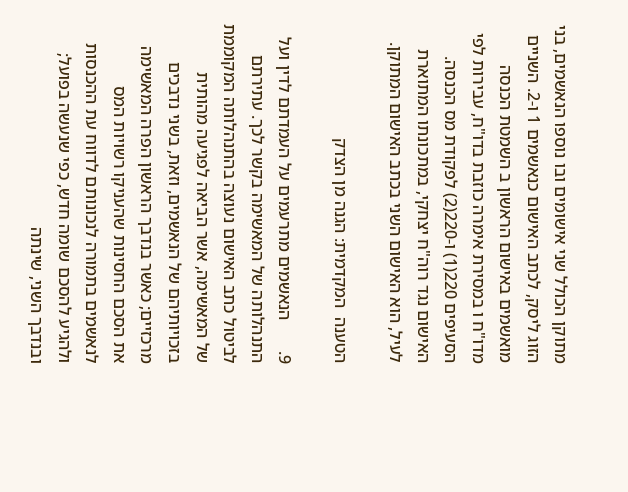מתוקן הכולל שני אישומים ובו נוספו הנאשמים, בני הזוג ליסק, לכתב האישום כנאשמים 1 ו-2. השניים מואשמים באישום הראשון ב השמטת הכנסה מדו"ח ו במסירת אימרה כוזבת בדו"ח, עבירות לפי הסעיפים 220(1) ו-220(2) לפקודת מס הכנסה. האישום נגד רוה"ח יצחקי, במתכונתו המתוארת לעיל, הוא האישום השני בכתב האישום המתוקן.

הטענה  המקדמית: הגנה מן הצדק

9.       הנאשמים מתרעמים על העמדתם לדין ועל התנהלותה של המאשימה בקשר לכך. עתירתם לביטול כתב האישום נעוצה בהתנהלותה המקוממת של המאשימה, אשר הביאה לפגיעה מהותית בזכויותיהם של הנאשמים, וזאת, בשני נדבכים מרכזיים; כאשר בנדבך הראשון הפרה המאשימה את הסכם החסינות שהעניקו רשויות המס לנאשמים בתמורה לנכונותם לדווח עת ההכנסות ולהגיע להסכם שומה חדש, כפי שנעשה בפועל; ובנדבך השני, שינתה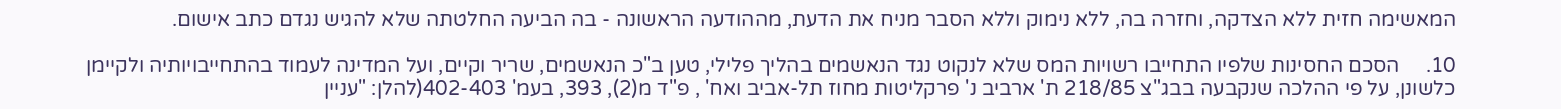המאשימה חזית ללא הצדקה, וחזרה בה, ללא נימוק וללא הסבר מניח את הדעת, מההודעה הראשונה - בה הביעה החלטתה שלא להגיש נגדם כתב אישום.

10.     הסכם החסינות שלפיו התחייבו רשויות המס שלא לנקוט נגד הנאשמים בהליך פלילי, טען ב"כ הנאשמים, שריר וקיים, ועל המדינה לעמוד בהתחייבויותיה ולקיימן כלשונן, על פי ההלכה שנקבעה בבג"צ 218/85 ת' ארביב נ' פרקליטות מחוז תל-אביב ואח' , פ"ד מ(2), 393, בעמ' 402-403(להלן: "עניין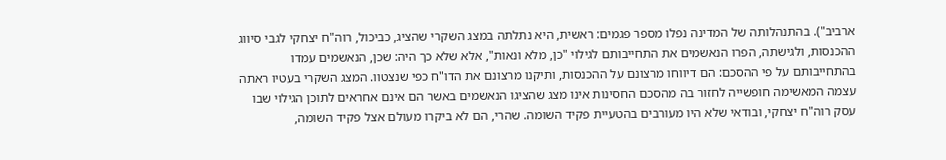ארביב"). בהתנהלותה של המדינה נפלו מספר פגמים: ראשית, היא נתלתה במצג השקרי שהציג, כביכול, רוה"ח יצחקי לגבי סיווג ההכנסות, ולגישתה, הפרו הנאשמים את התחייבותם לגילוי "כן, מלא ונאות", אלא שלא כך היה: שכן, הנאשמים עמדו בהתחייבותם על פי ההסכם: הם דיווחו מרצונם על ההכנסות, ותיקנו מרצונם את הדו"ח כפי שנצטוו. המצג השקרי בעטיו ראתה עצמה המאשימה חופשייה לחזור בה מהסכם החסינות אינו מצג שהציגו הנאשמים באשר הם אינם אחראים לתוכן הגילוי שבו עסק רוה"ח יצחקי, ובודאי שלא היו מעורבים בהטעיית פקיד השומה. שהרי, הם לא ביקרו מעולם אצל פקיד השומה,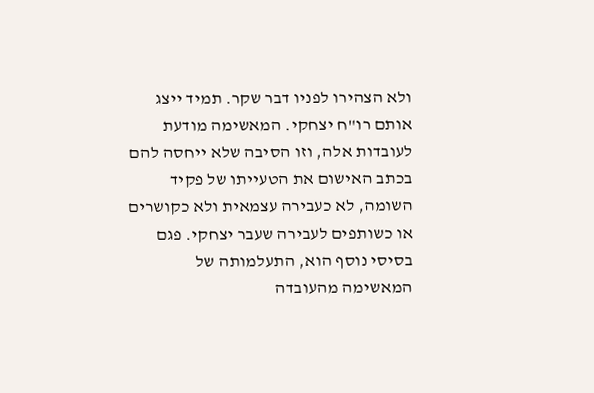ולא הצהירו לפניו דבר שקר. תמיד ייצג אותם רו"ח יצחקי. המאשימה מודעת לעובדות אלה, וזו הסיבה שלא ייחסה להם בכתב האישום את הטעייתו של פקיד השומה, לא כעבירה עצמאית ולא כקושרים או כשותפים לעבירה שעבר יצחקי. פגם בסיסי נוסף הוא, התעלמותה של המאשימה מהעובדה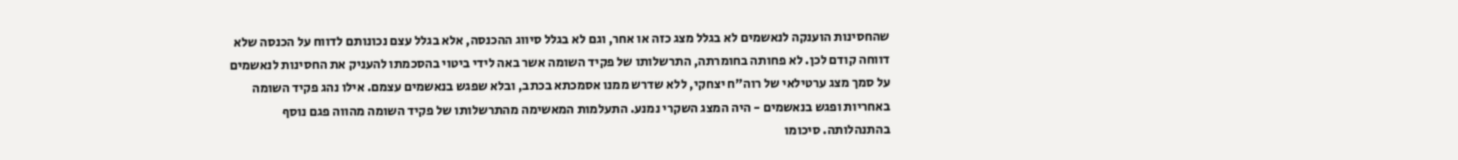שהחסינות הוענקה לנאשמים לא בגלל מצג כזה או אחר, וגם לא בגלל סיווג ההכנסה, אלא בגלל עצם נכונותם לדווח על הכנסה שלא דווחה קודם לכן. לא פחותה בחומרתה, התרשלותו של פקיד השומה אשר באה לידי ביטוי בהסכמתו להעניק את החסינות לנאשמים על סמך מצג ערטילאי של רוה"ח יצחקי, ללא שדרש ממנו אסמכתא בכתב, ובלא שפגש בנאשמים עצמם. אילו נהג פקיד השומה באחריות ופגש בנאשמים - היה המצג השקרי נמנע. התעלמות המאשימה מהתרשלותו של פקיד השומה מהווה פגם נוסף בהתנהלותה. סיכומו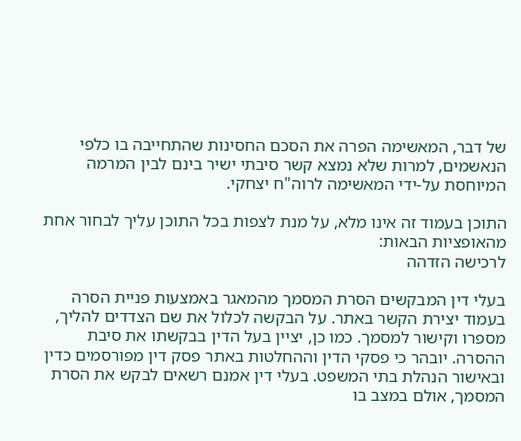של דבר, המאשימה הפרה את הסכם החסינות שהתחייבה בו כלפי הנאשמים, למרות שלא נמצא קשר סיבתי ישיר בינם לבין המרמה המיוחסת על-ידי המאשימה לרוה"ח יצחקי.

התוכן בעמוד זה אינו מלא, על מנת לצפות בכל התוכן עליך לבחור אחת מהאופציות הבאות:
לרכישה הזדהה

בעלי דין המבקשים הסרת המסמך מהמאגר באמצעות פניית הסרה בעמוד יצירת הקשר באתר. על הבקשה לכלול את שם הצדדים להליך, מספרו וקישור למסמך. כמו כן, יציין בעל הדין בבקשתו את סיבת ההסרה. יובהר כי פסקי הדין וההחלטות באתר פסק דין מפורסמים כדין ובאישור הנהלת בתי המשפט. בעלי דין אמנם רשאים לבקש את הסרת המסמך, אולם במצב בו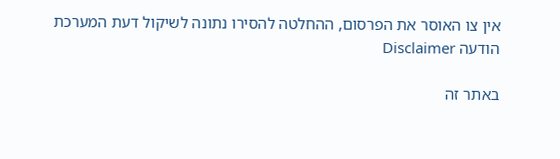אין צו האוסר את הפרסום, ההחלטה להסירו נתונה לשיקול דעת המערכת
הודעה Disclaimer

באתר זה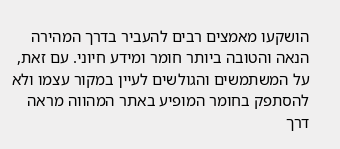הושקעו מאמצים רבים להעביר בדרך המהירה הנאה והטובה ביותר חומר ומידע חיוני. עם זאת, על המשתמשים והגולשים לעיין במקור עצמו ולא להסתפק בחומר המופיע באתר המהווה מראה דרך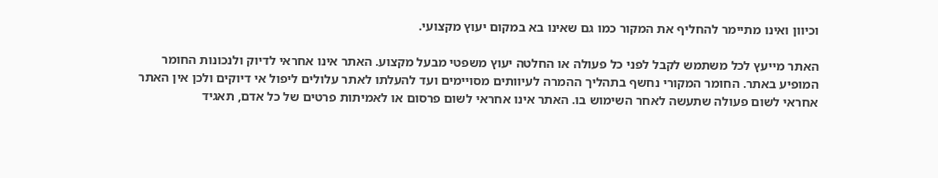וכיוון ואינו מתיימר להחליף את המקור כמו גם שאינו בא במקום יעוץ מקצועי.

האתר מייעץ לכל משתמש לקבל לפני כל פעולה או החלטה יעוץ משפטי מבעל מקצוע. האתר אינו אחראי לדיוק ולנכונות החומר המופיע באתר. החומר המקורי נחשף בתהליך ההמרה לעיוותים מסויימים ועד להעלתו לאתר עלולים ליפול אי דיוקים ולכן אין האתר אחראי לשום פעולה שתעשה לאחר השימוש בו. האתר אינו אחראי לשום פרסום או לאמיתות פרטים של כל אדם, תאגיד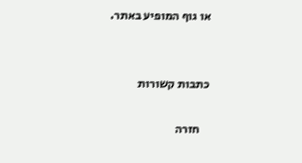או גוף המופיע באתר.


כתבות קשורות

    חזרה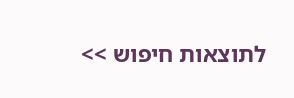לתוצאות חיפוש >>